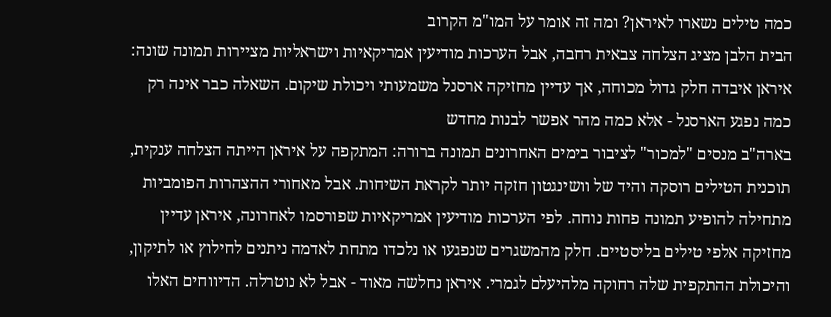כמה טילים נשארו לאיראן? ומה זה אומר על המו"מ הקרוב
הבית הלבן מציג הצלחה צבאית רחבה, אבל הערכות מודיעין אמריקאיות וישראליות מציירות תמונה שונה: איראן איבדה חלק גדול מכוחה, אך עדיין מחזיקה ארסנל משמעותי ויכולת שיקום. השאלה כבר אינה רק כמה נפגע הארסנל - אלא כמה מהר אפשר לבנות מחדש
בארה"ב מנסים "למכור" לציבור בימים האחרונים תמונה ברורה: המתקפה על איראן הייתה הצלחה ענקית, תוכנית הטילים רוסקה והיד של וושינגטון חזקה יותר לקראת השיחות. אבל מאחורי ההצהרות הפומביות מתחילה להופיע תמונה פחות נוחה. לפי הערכות מודיעין אמריקאיות שפורסמו לאחרונה, איראן עדיין מחזיקה אלפי טילים בליסטיים. חלק מהמשגרים שנפגעו או נלכדו מתחת לאדמה ניתנים לחילוץ או לתיקון, והיכולת ההתקפית שלה רחוקה מלהיעלם לגמרי. איראן נחלשה מאוד - אבל לא נוטרלה. הדיווחים האלו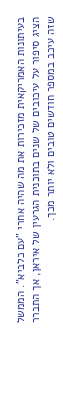בעיתונות האמריקאית מזכירות את מה שהיה אחרי "עם כלביא". הממשל הציג סיפור על עיכובים של שנים בתוכנית הגרעין של איראן, אך התברר שזה עיכב במספר חודשים טובים ולא יותר מכך.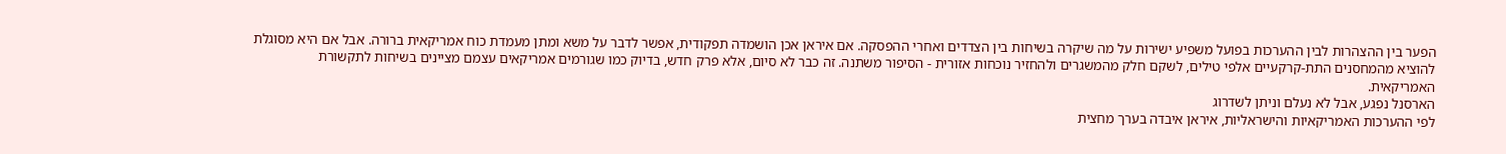הפער בין ההצהרות לבין ההערכות בפועל משפיע ישירות על מה שיקרה בשיחות בין הצדדים ואחרי ההפסקה. אם איראן אכן הושמדה תפקודית, אפשר לדבר על משא ומתן מעמדת כוח אמריקאית ברורה. אבל אם היא מסוגלת להוציא מהמחסנים התת-קרקעיים אלפי טילים, לשקם חלק מהמשגרים ולהחזיר נוכחות אזורית - הסיפור משתנה. זה כבר לא סיום, אלא פרק חדש, בדיוק כמו שגורמים אמריקאים עצמם מציינים בשיחות לתקשורת האמריקאית.
הארסנל נפגע, אבל לא נעלם וניתן לשדרוג
לפי ההערכות האמריקאיות והישראליות, איראן איבדה בערך מחצית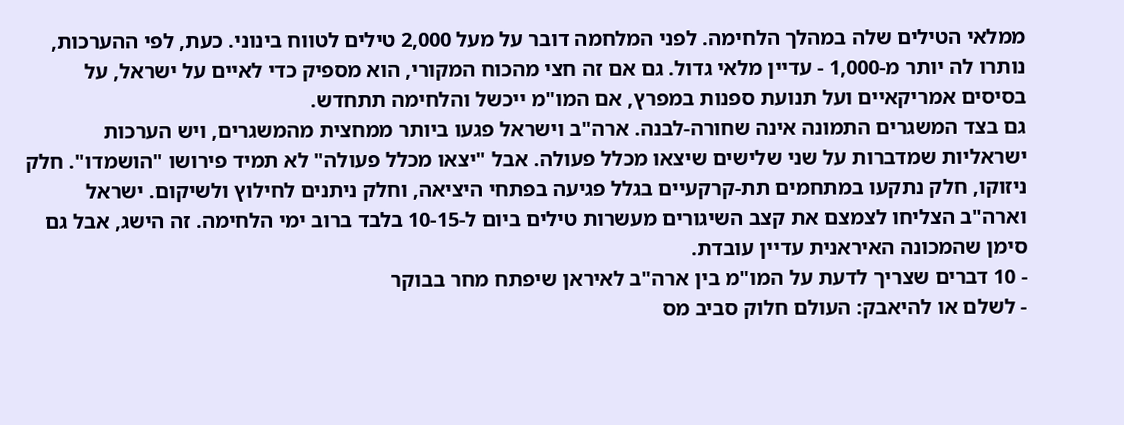ממלאי הטילים שלה במהלך הלחימה. לפני המלחמה דובר על מעל 2,000 טילים לטווח בינוני. כעת, לפי ההערכות, נותרו לה יותר מ-1,000 - עדיין מלאי גדול. גם אם זה חצי מהכוח המקורי, הוא מספיק כדי לאיים על ישראל, על בסיסים אמריקאיים ועל תנועת ספנות במפרץ, אם המו"מ ייכשל והלחימה תתחדש.
גם בצד המשגרים התמונה אינה שחורה-לבנה. ארה"ב וישראל פגעו ביותר ממחצית מהמשגרים, ויש הערכות ישראליות שמדברות על שני שלישים שיצאו מכלל פעולה. אבל "יצאו מכלל פעולה" לא תמיד פירושו "הושמדו". חלק ניזוקו, חלק נתקעו במתחמים תת-קרקעיים בגלל פגיעה בפתחי היציאה, וחלק ניתנים לחילוץ ולשיקום. ישראל וארה"ב הצליחו לצמצם את קצב השיגורים מעשרות טילים ביום ל-10-15 בלבד ברוב ימי הלחימה. זה הישג, אבל גם סימן שהמכונה האיראנית עדיין עובדת.
- 10 דברים שצריך לדעת על המו"מ בין ארה"ב לאיראן שיפתח מחר בבוקר
- לשלם או להיאבק: העולם חלוק סביב מס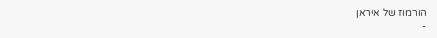הורמוז של איראן
-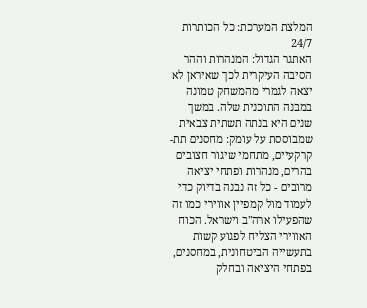המלצת המערכת: כל הכותרות 24/7
האתגר הגדול: המנהרות וההר
הסיבה העיקרית לכך שאיראן לא יצאה לגמרי מהמשחק טמונה במבנה התוכנית שלה. במשך שנים היא בנתה תשתית צבאית שמבוססת על עומק: מחסנים תת-קרקעיים, מתחמי שיגור חצובים בהרים, מנהרות ופתחי יציאה מרובים - כל זה נבנה בדיוק כדי לעמוד מול קמפיין אווירי כמו זה שהפעילו ארה"ב וישראל. הכוח האווירי הצליח לפגוע קשות בתעשייה הביטחונית, במחסנים, בפתחי היציאה ובחלק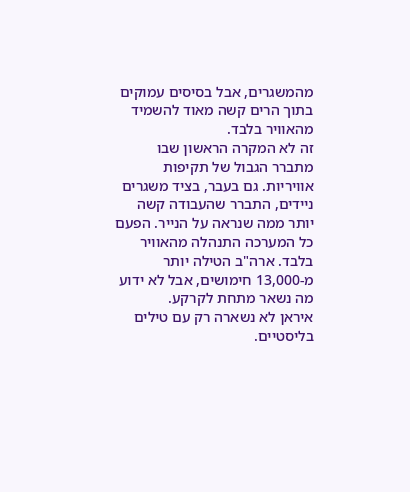מהמשגרים, אבל בסיסים עמוקים בתוך הרים קשה מאוד להשמיד מהאוויר בלבד.
זה לא המקרה הראשון שבו מתברר הגבול של תקיפות אוויריות. גם בעבר, בציד משגרים ניידים, התברר שהעבודה קשה יותר ממה שנראה על הנייר. הפעם כל המערכה התנהלה מהאוויר בלבד. ארה"ב הטילה יותר מ-13,000 חימושים, אבל לא ידוע מה נשאר מתחת לקרקע.
איראן לא נשארה רק עם טילים בליסטיים.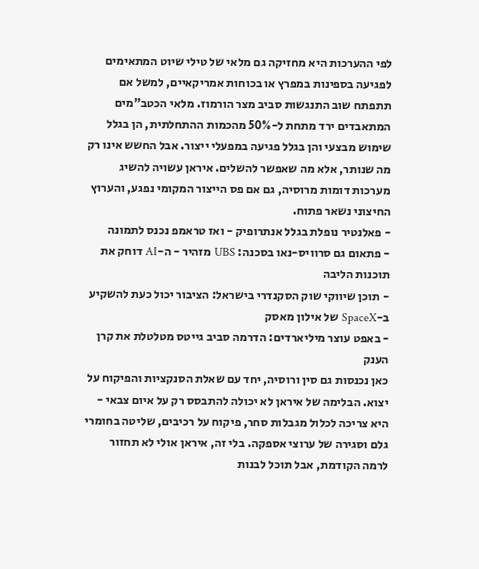לפי ההערכות היא מחזיקה גם מלאי של טילי שיוט המתאימים לפגיעה בספינות במפרץ או בכוחות אמריקאיים, למשל אם תתפתח שוב התנגשות סביב מצר הורמוז. מלאי הכטב"מים המתאבדים ירד מתחת ל-50% מהכמות ההתחלתית, הן בגלל שימוש מבצעי והן בגלל פגיעה במפעלי ייצור. אבל החשש אינו רק מה שנותר, אלא מה שאפשר להשלים. איראן עשויה להשיג מערכות דומות מרוסיה, גם אם פס הייצור המקומי נפגע, והערוץ החיצוני נשאר פתוח.
- פאלנטיר נופלת בגלל אנתרופיק - ואז טראמפ נכנס לתמונה
- פתאום גם סרוויס-נאו בסכנה: UBS מזהיר - ה-AI דוחק את תוכנות הליבה
- תוכן שיווקי שוק הסקנדרי בישראל: הציבור יכול כעת להשקיע ב-SpaceX של אילון מאסק
- באפט עוצר מיליארדים: הדרמה סביב גייטס מטלטלת את קרן הענק
כאן נכנסות גם סין ורוסיה, יחד עם שאלת הסנקציות והפיקוח על יצוא. הבלימה של איראן לא יכולה להתבסס רק על איום צבאי - היא צריכה לכלול מגבלות סחר, פיקוח על רכיבים, שליטה בחומרי גלם וסגירה של ערוצי אספקה. בלי זה, איראן אולי לא תחזור לרמה הקודמת, אבל תוכל לבנות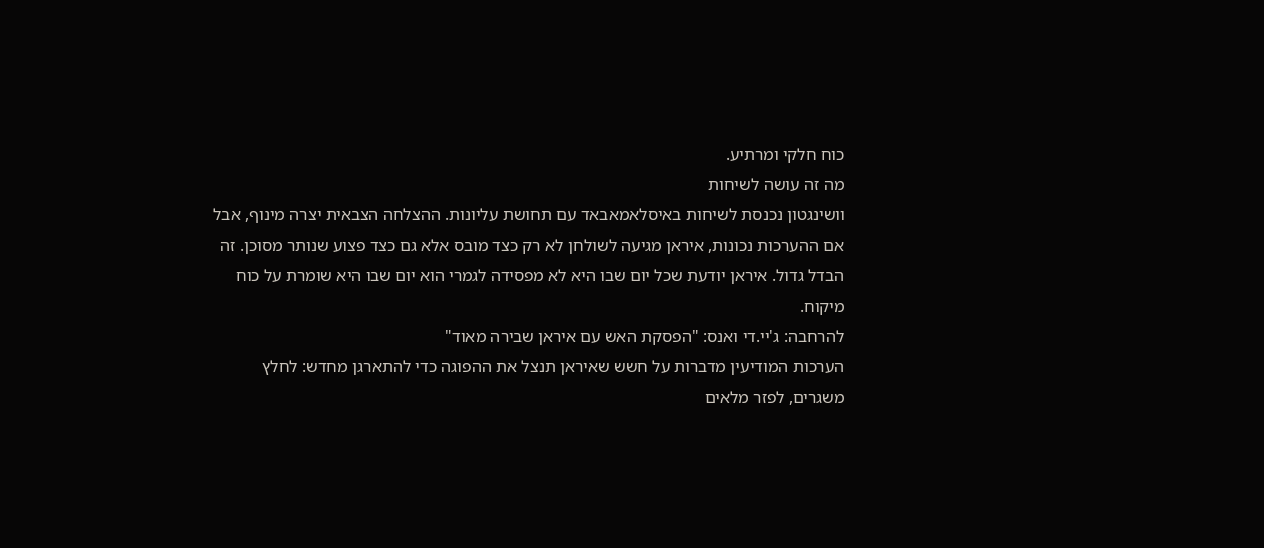כוח חלקי ומרתיע.
מה זה עושה לשיחות
וושינגטון נכנסת לשיחות באיסלאמאבאד עם תחושת עליונות. ההצלחה הצבאית יצרה מינוף, אבל אם ההערכות נכונות, איראן מגיעה לשולחן לא רק כצד מובס אלא גם כצד פצוע שנותר מסוכן. זה הבדל גדול. איראן יודעת שכל יום שבו היא לא מפסידה לגמרי הוא יום שבו היא שומרת על כוח מיקוח.
להרחבה: ג'יי.די ואנס: "הפסקת האש עם איראן שבירה מאוד"
הערכות המודיעין מדברות על חשש שאיראן תנצל את ההפוגה כדי להתארגן מחדש: לחלץ משגרים, לפזר מלאים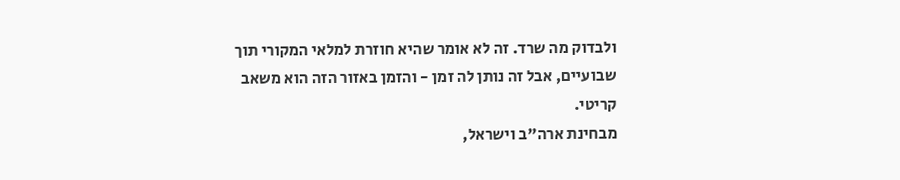ולבדוק מה שרד. זה לא אומר שהיא חוזרת למלאי המקורי תוך שבועיים, אבל זה נותן לה זמן - והזמן באזור הזה הוא משאב קריטי.
מבחינת ארה"ב וישראל,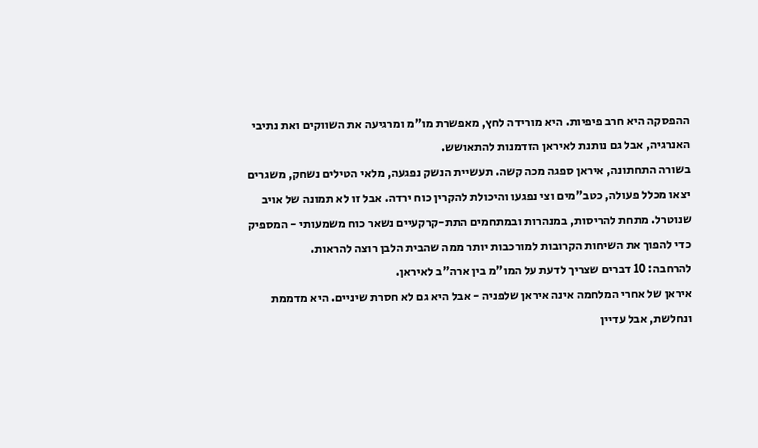ההפסקה היא חרב פיפיות. היא מורידה לחץ, מאפשרת מו"מ ומרגיעה את השווקים ואת נתיבי האנרגיה, אבל גם נותנת לאיראן הזדמנות להתאושש.
בשורה התחתונה, איראן ספגה מכה קשה. תעשיית הנשק נפגעה, מלאי הטילים נשחק, משגרים יצאו מכלל פעולה, כטב"מים וצי נפגעו והיכולת להקרין כוח ירדה. אבל זו לא תמונה של אויב שנוטרל. מתחת להריסות, במנהרות ובמתחמים התת-קרקעיים נשאר כוח משמעותי - המספיק כדי להפוך את השיחות הקרובות למורכבות יותר ממה שהבית הלבן רוצה להראות.
להרחבה: 10 דברים שצריך לדעת על המו"מ בין ארה"ב לאיראן.
איראן של אחרי המלחמה אינה איראן שלפניה - אבל היא גם לא חסרת שיניים. היא מדממת ונחלשת, אבל עדיין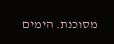מסוכנת. הימים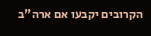הקרובים יקבעו אם ארה"ב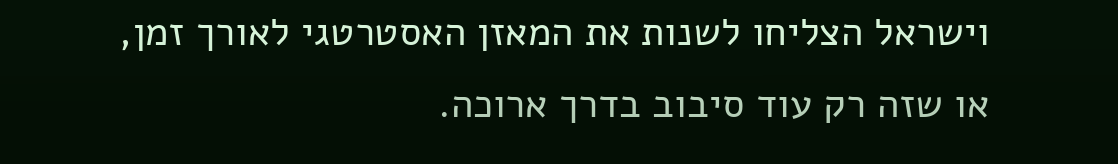וישראל הצליחו לשנות את המאזן האסטרטגי לאורך זמן, או שזה רק עוד סיבוב בדרך ארוכה.